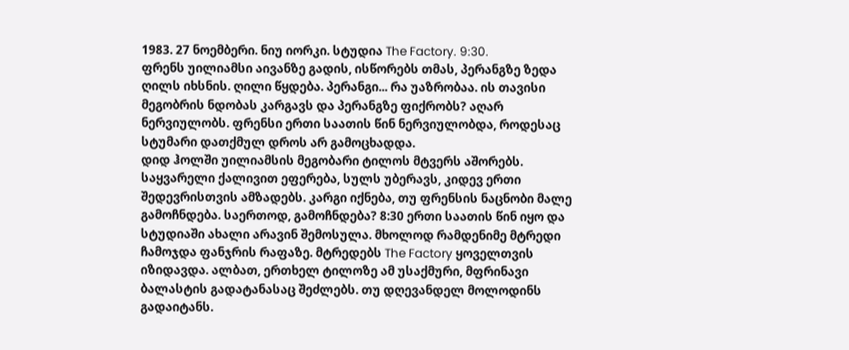1983. 27 ნოემბერი. ნიუ იორკი. სტუდია The Factory. 9:30.
ფრენს უილიამსი აივანზე გადის, ისწორებს თმას, პერანგზე ზედა ღილს იხსნის. ღილი წყდება. პერანგი... რა უაზრობაა. ის თავისი მეგობრის ნდობას კარგავს და პერანგზე ფიქრობს? აღარ ნერვიულობს. ფრენსი ერთი საათის წინ ნერვიულობდა, როდესაც სტუმარი დათქმულ დროს არ გამოცხადდა.
დიდ ჰოლში უილიამსის მეგობარი ტილოს მტვერს აშორებს. საყვარელი ქალივით ეფერება, სულს უბერავს, კიდევ ერთი შედევრისთვის ამზადებს. კარგი იქნება, თუ ფრენსის ნაცნობი მალე გამოჩნდება. საერთოდ, გამოჩნდება? 8:30 ერთი საათის წინ იყო და სტუდიაში ახალი არავინ შემოსულა. მხოლოდ რამდენიმე მტრედი ჩამოჯდა ფანჯრის რაფაზე. მტრედებს The Factory ყოველთვის იზიდავდა. ალბათ, ერთხელ ტილოზე ამ უსაქმური, მფრინავი ბალასტის გადატანასაც შეძლებს. თუ დღევანდელ მოლოდინს გადაიტანს.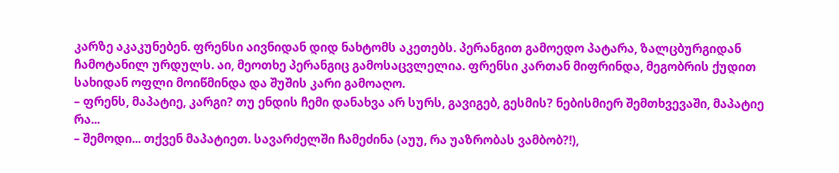კარზე აკაკუნებენ. ფრენსი აივნიდან დიდ ნახტომს აკეთებს. პერანგით გამოედო პატარა, ზალცბურგიდან ჩამოტანილ ურდულს. აი, მეოთხე პერანგიც გამოსაცვლელია. ფრენსი კართან მიფრინდა, მეგობრის ქუდით სახიდან ოფლი მოიწმინდა და შუშის კარი გამოაღო.
– ფრენს, მაპატიე, კარგი? თუ ენდის ჩემი დანახვა არ სურს, გავიგებ, გესმის? ნებისმიერ შემთხვევაში, მაპატიე რა...
– შემოდი... თქვენ მაპატიეთ. სავარძელში ჩამეძინა (აუუ, რა უაზრობას ვამბობ?!),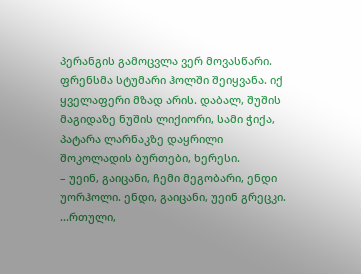პერანგის გამოცვლა ვერ მოვასწარი.
ფრენსმა სტუმარი ჰოლში შეიყვანა. იქ ყველაფერი მზად არის. დაბალ, შუშის მაგიდაზე ნუშის ლიქიორი, სამი ჭიქა, პატარა ლარნაკზე დაყრილი შოკოლადის ბურთები, ხერესი.
– უეინ, გაიცანი, ჩემი მეგობარი, ენდი უორჰოლი. ენდი, გაიცანი, უეინ გრეცკი.
...რთული,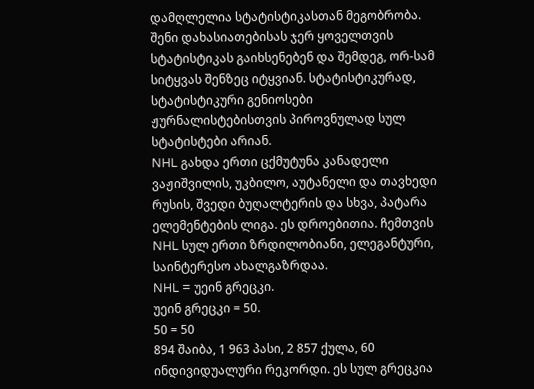დამღლელია სტატისტიკასთან მეგობრობა. შენი დახასიათებისას ჯერ ყოველთვის სტატისტიკას გაიხსენებენ და შემდეგ, ორ-სამ სიტყვას შენზეც იტყვიან. სტატისტიკურად, სტატისტიკური გენიოსები ჟურნალისტებისთვის პიროვნულად სულ სტატისტები არიან.
NHL გახდა ერთი ცქმუტუნა კანადელი ვაჟიშვილის, უკბილო, აუტანელი და თავხედი რუსის, შვედი ბუღალტერის და სხვა, პატარა ელემენტების ლიგა. ეს დროებითია. ჩემთვის NHL სულ ერთი ზრდილობიანი, ელეგანტური, საინტერესო ახალგაზრდაა.
NHL = უეინ გრეცკი.
უეინ გრეცკი = 50.
50 = 50
894 შაიბა, 1 963 პასი, 2 857 ქულა, 60 ინდივიდუალური რეკორდი. ეს სულ გრეცკია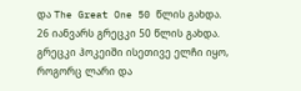და The Great One 50 წლის გახდა.
26 იანვარს გრეცკი 50 წლის გახდა.
გრეცკი ჰოკეიში ისეთივე ელჩი იყო, როგორც ლარი და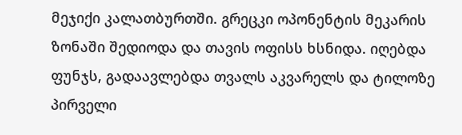მეჯიქი კალათბურთში. გრეცკი ოპონენტის მეკარის ზონაში შედიოდა და თავის ოფისს ხსნიდა. იღებდა ფუნჯს, გადაავლებდა თვალს აკვარელს და ტილოზე პირველი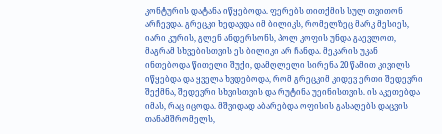კონტურის დატანა იწყებოდა. ფერებს თითქმის სულ თვითონ არჩევდა. გრეცკი ხედავდა იმ ბილიკს, რომელზეც მარკ მესიეს, იარი კურის, გლენ ანდერსონს, პოლ კოფის უნდა გაევლოთ, მაგრამ სხვებისთვის ეს ბილიკი არ ჩანდა. მეკარის უკან ინთებოდა წითელი შუქი, დამღლელი სირენა 20 წამით კივილს იწყებდა და ყველა ხვდებოდა, რომ გრეცკიმ კიდევ ერთი შედევრი შექმნა, შედევრი სხვისთვის და რუტინა უეინისთვის. ის აკეთებდა იმას, რაც იცოდა. მშვიდად აბარებდა ოფისის გასაღებს დაცვის თანამშრომელს,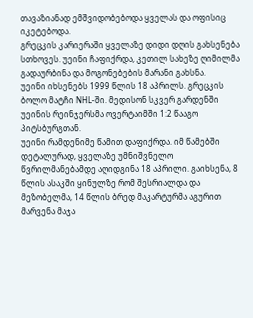თავაზიანად ემშვიდობებოდა ყველას და ოფისიც იკეტებოდა.
გრეცკის კარიერაში ყველაზე დიდი დღის გახსენება სთხოვეს. უეინი ჩაფიქრდა, კეთილ სახეზე ღიმილმა გადაურბინა და მოგონებების მარანი გახსნა.
უეინი იხსენებს 1999 წლის 18 აპრილს. გრეცკის ბოლო მატჩი NHL-ში. მედისონ სკვერ გარდენში უეინის რეინჯერსმა ოვერტაიმში 1:2 წააგო პიტსბურგთან.
უეინი რამდენიმე წამით დაფიქრდა. იმ წამებში დეტალურად, ყველაზე უმნიშვნელო წვრილმანებამდე აღიდგინა 18 აპრილი. გაიხსენა, 8 წლის ასაკში ყინულზე რომ შესრიალდა და მეზობელმა, 14 წლის ბრედ მაკარტურმა აგურით მარვენა მაჯა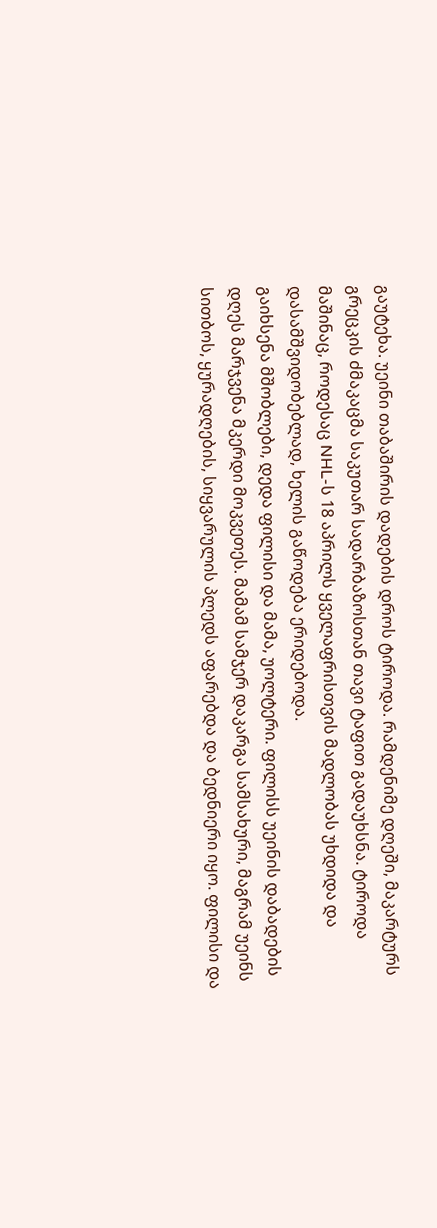გაუტეხა. უეინი თაბაშირის დადების დროს ტიროდა. რამდენიმე დღეში, მაკარტურს გრეცკის ძმაკაცმა საკუთარ სადარბაზოსთან თავი ტაფით გადაუხსნა. ტიროდა მაშინაც, როდესაც NHL-ს 18 აპრილს ყველაფრისთვის მადლობას უხდიდა და დასამშვიდობებლად, ხელის გაწოდება ერიდებოდა.
გაიხსენა მშობლები, დედა ფილისი და მამა, უოლტერი. ფილისს უეინის დაბადების დღეს მარჯვენა მკერდი მოკვეთეს. მამამ სამჯერ დაკარგა სამსახური, მაგრამ უეინს სითბოს, ყურადღების, სიყვარულის პლედს აფარებდა და ბედნიერი იყო. ფილისი და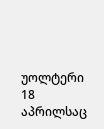უოლტერი 18 აპრილსაც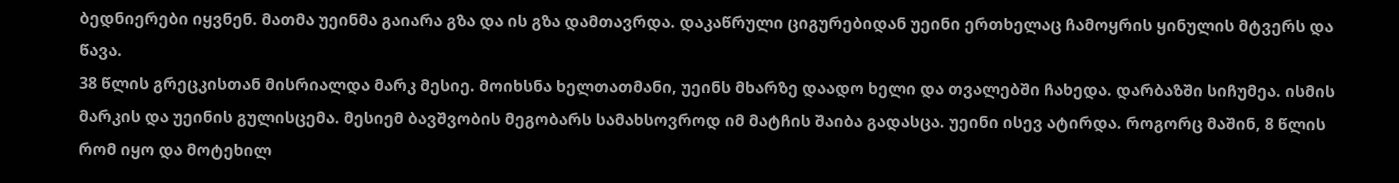ბედნიერები იყვნენ. მათმა უეინმა გაიარა გზა და ის გზა დამთავრდა. დაკაწრული ციგურებიდან უეინი ერთხელაც ჩამოყრის ყინულის მტვერს და წავა.
38 წლის გრეცკისთან მისრიალდა მარკ მესიე. მოიხსნა ხელთათმანი, უეინს მხარზე დაადო ხელი და თვალებში ჩახედა. დარბაზში სიჩუმეა. ისმის მარკის და უეინის გულისცემა. მესიემ ბავშვობის მეგობარს სამახსოვროდ იმ მატჩის შაიბა გადასცა. უეინი ისევ ატირდა. როგორც მაშინ, 8 წლის რომ იყო და მოტეხილ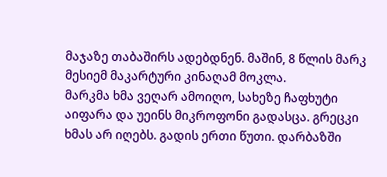მაჯაზე თაბაშირს ადებდნენ. მაშინ, 8 წლის მარკ მესიემ მაკარტური კინაღამ მოკლა.
მარკმა ხმა ვეღარ ამოიღო, სახეზე ჩაფხუტი აიფარა და უეინს მიკროფონი გადასცა. გრეცკი ხმას არ იღებს. გადის ერთი წუთი. დარბაზში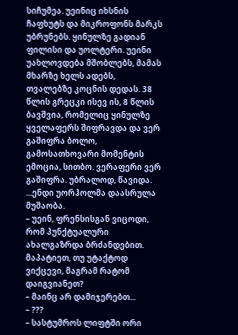სიჩუმეა. უეინიც იხსნის ჩაფხუტს და მიკროფონს მარკს უბრუნებს. ყინულზე გადიან ფილისი და უოლტერი. უეინი უახლოვდება მშობლებს, მამას მხარზე ხელს ადებს, თვალებზე კოცნის დედას. 38 წლის გრეცკი ისევ ის, 8 წლის ბავშვია, რომელიც ყინულზე ყველაფერს შიფრავდა და ვერ გაშიფრა ბოლო, გამოსათხოვარი მომენტის ემოცია, სითბო. ვერაფერი ვერ გაშიფრა. უბრალოდ, წავიდა.
...ენდი უორჰოლმა დაასრულა მუშაობა.
– უეინ, ფრენსისგან ვიცოდი, რომ პუნქტუალური ახალგაზრდა ბრძანდებით. მაპატიეთ, თუ უტაქტოდ ვიქცევი, მაგრამ რატომ დაიგვიანეთ?
– მაინც არ დამიჯერებთ...
– ???
– სასტუმროს ლიფტში ორი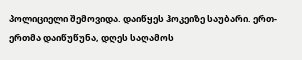პოლიციელი შემოვიდა. დაიწყეს ჰოკეიზე საუბარი. ერთ-ერთმა დაიწუწუნა, დღეს საღამოს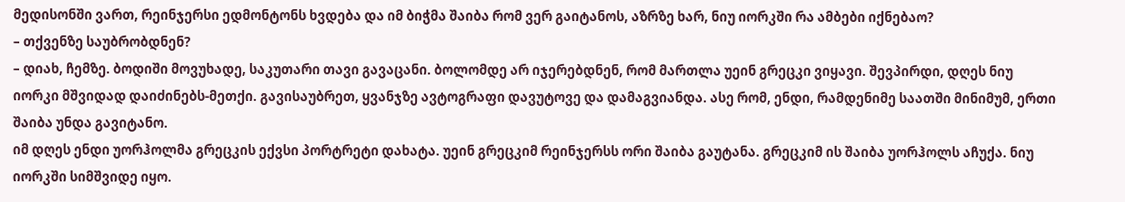მედისონში ვართ, რეინჯერსი ედმონტონს ხვდება და იმ ბიჭმა შაიბა რომ ვერ გაიტანოს, აზრზე ხარ, ნიუ იორკში რა ამბები იქნებაო?
– თქვენზე საუბრობდნენ?
– დიახ, ჩემზე. ბოდიში მოვუხადე, საკუთარი თავი გავაცანი. ბოლომდე არ იჯერებდნენ, რომ მართლა უეინ გრეცკი ვიყავი. შევპირდი, დღეს ნიუ იორკი მშვიდად დაიძინებს-მეთქი. გავისაუბრეთ, ყვანჯზე ავტოგრაფი დავუტოვე და დამაგვიანდა. ასე რომ, ენდი, რამდენიმე საათში მინიმუმ, ერთი შაიბა უნდა გავიტანო.
იმ დღეს ენდი უორჰოლმა გრეცკის ექვსი პორტრეტი დახატა. უეინ გრეცკიმ რეინჯერსს ორი შაიბა გაუტანა. გრეცკიმ ის შაიბა უორჰოლს აჩუქა. ნიუ იორკში სიმშვიდე იყო.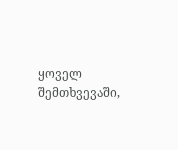ყოველ შემთხვევაში,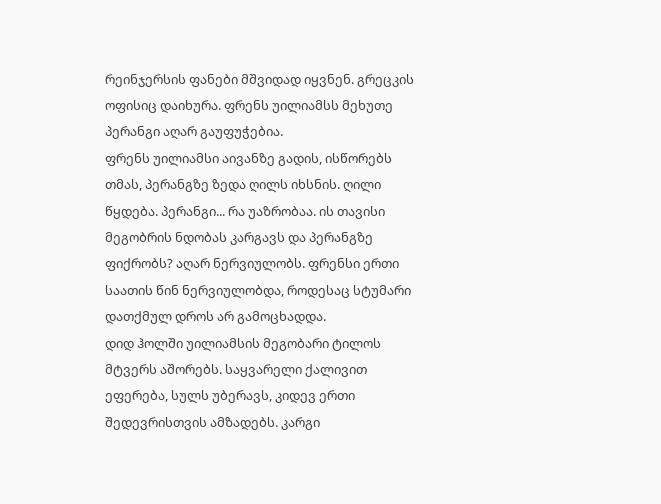რეინჯერსის ფანები მშვიდად იყვნენ. გრეცკის ოფისიც დაიხურა. ფრენს უილიამსს მეხუთე პერანგი აღარ გაუფუჭებია.
ფრენს უილიამსი აივანზე გადის, ისწორებს თმას, პერანგზე ზედა ღილს იხსნის. ღილი წყდება. პერანგი... რა უაზრობაა. ის თავისი მეგობრის ნდობას კარგავს და პერანგზე ფიქრობს? აღარ ნერვიულობს. ფრენსი ერთი საათის წინ ნერვიულობდა, როდესაც სტუმარი დათქმულ დროს არ გამოცხადდა.
დიდ ჰოლში უილიამსის მეგობარი ტილოს მტვერს აშორებს. საყვარელი ქალივით ეფერება, სულს უბერავს, კიდევ ერთი შედევრისთვის ამზადებს. კარგი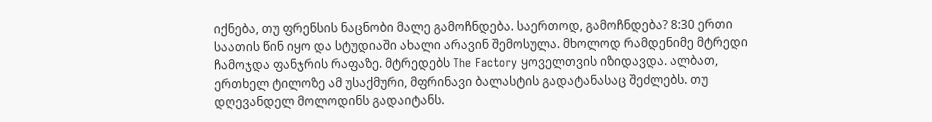იქნება, თუ ფრენსის ნაცნობი მალე გამოჩნდება. საერთოდ, გამოჩნდება? 8:30 ერთი საათის წინ იყო და სტუდიაში ახალი არავინ შემოსულა. მხოლოდ რამდენიმე მტრედი ჩამოჯდა ფანჯრის რაფაზე. მტრედებს The Factory ყოველთვის იზიდავდა. ალბათ, ერთხელ ტილოზე ამ უსაქმური, მფრინავი ბალასტის გადატანასაც შეძლებს. თუ დღევანდელ მოლოდინს გადაიტანს.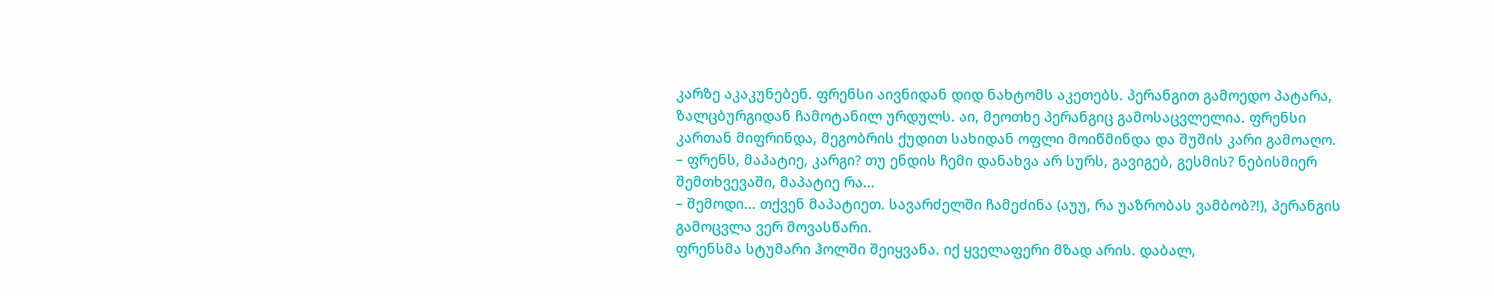კარზე აკაკუნებენ. ფრენსი აივნიდან დიდ ნახტომს აკეთებს. პერანგით გამოედო პატარა, ზალცბურგიდან ჩამოტანილ ურდულს. აი, მეოთხე პერანგიც გამოსაცვლელია. ფრენსი კართან მიფრინდა, მეგობრის ქუდით სახიდან ოფლი მოიწმინდა და შუშის კარი გამოაღო.
– ფრენს, მაპატიე, კარგი? თუ ენდის ჩემი დანახვა არ სურს, გავიგებ, გესმის? ნებისმიერ შემთხვევაში, მაპატიე რა...
– შემოდი... თქვენ მაპატიეთ. სავარძელში ჩამეძინა (აუუ, რა უაზრობას ვამბობ?!), პერანგის გამოცვლა ვერ მოვასწარი.
ფრენსმა სტუმარი ჰოლში შეიყვანა. იქ ყველაფერი მზად არის. დაბალ,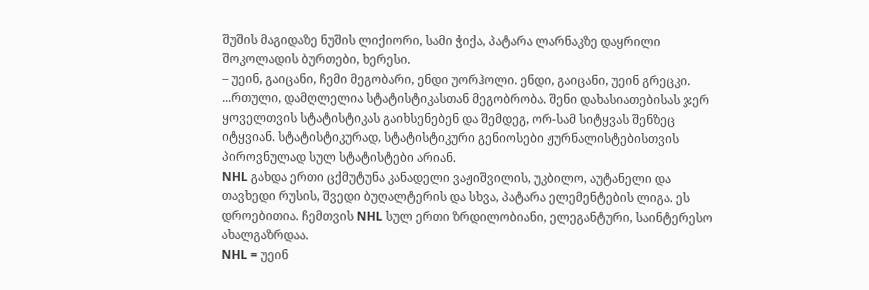შუშის მაგიდაზე ნუშის ლიქიორი, სამი ჭიქა, პატარა ლარნაკზე დაყრილი შოკოლადის ბურთები, ხერესი.
– უეინ, გაიცანი, ჩემი მეგობარი, ენდი უორჰოლი. ენდი, გაიცანი, უეინ გრეცკი.
...რთული, დამღლელია სტატისტიკასთან მეგობრობა. შენი დახასიათებისას ჯერ ყოველთვის სტატისტიკას გაიხსენებენ და შემდეგ, ორ-სამ სიტყვას შენზეც იტყვიან. სტატისტიკურად, სტატისტიკური გენიოსები ჟურნალისტებისთვის პიროვნულად სულ სტატისტები არიან.
NHL გახდა ერთი ცქმუტუნა კანადელი ვაჟიშვილის, უკბილო, აუტანელი და თავხედი რუსის, შვედი ბუღალტერის და სხვა, პატარა ელემენტების ლიგა. ეს დროებითია. ჩემთვის NHL სულ ერთი ზრდილობიანი, ელეგანტური, საინტერესო ახალგაზრდაა.
NHL = უეინ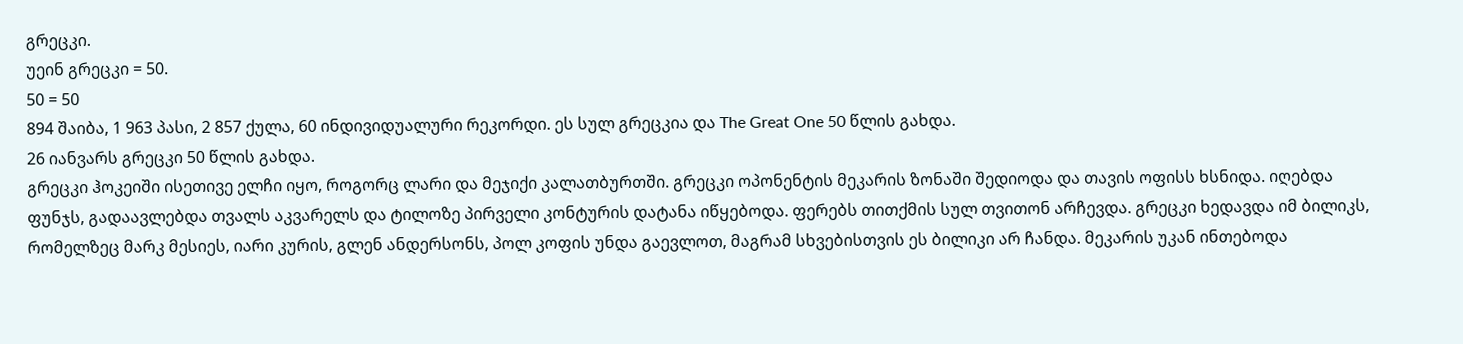გრეცკი.
უეინ გრეცკი = 50.
50 = 50
894 შაიბა, 1 963 პასი, 2 857 ქულა, 60 ინდივიდუალური რეკორდი. ეს სულ გრეცკია და The Great One 50 წლის გახდა.
26 იანვარს გრეცკი 50 წლის გახდა.
გრეცკი ჰოკეიში ისეთივე ელჩი იყო, როგორც ლარი და მეჯიქი კალათბურთში. გრეცკი ოპონენტის მეკარის ზონაში შედიოდა და თავის ოფისს ხსნიდა. იღებდა ფუნჯს, გადაავლებდა თვალს აკვარელს და ტილოზე პირველი კონტურის დატანა იწყებოდა. ფერებს თითქმის სულ თვითონ არჩევდა. გრეცკი ხედავდა იმ ბილიკს, რომელზეც მარკ მესიეს, იარი კურის, გლენ ანდერსონს, პოლ კოფის უნდა გაევლოთ, მაგრამ სხვებისთვის ეს ბილიკი არ ჩანდა. მეკარის უკან ინთებოდა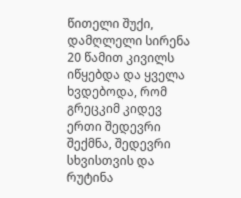წითელი შუქი, დამღლელი სირენა 20 წამით კივილს იწყებდა და ყველა ხვდებოდა, რომ გრეცკიმ კიდევ ერთი შედევრი შექმნა, შედევრი სხვისთვის და რუტინა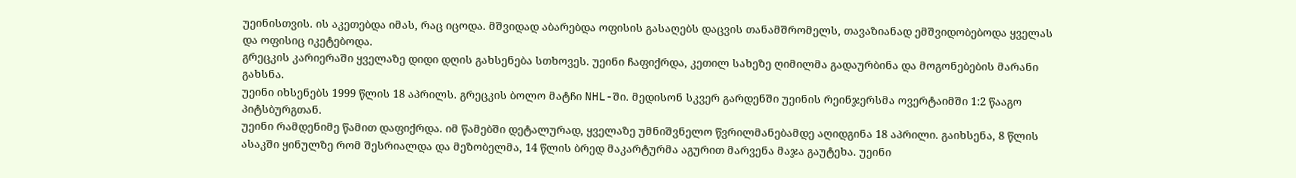უეინისთვის. ის აკეთებდა იმას, რაც იცოდა. მშვიდად აბარებდა ოფისის გასაღებს დაცვის თანამშრომელს, თავაზიანად ემშვიდობებოდა ყველას და ოფისიც იკეტებოდა.
გრეცკის კარიერაში ყველაზე დიდი დღის გახსენება სთხოვეს. უეინი ჩაფიქრდა, კეთილ სახეზე ღიმილმა გადაურბინა და მოგონებების მარანი გახსნა.
უეინი იხსენებს 1999 წლის 18 აპრილს. გრეცკის ბოლო მატჩი NHL-ში. მედისონ სკვერ გარდენში უეინის რეინჯერსმა ოვერტაიმში 1:2 წააგო პიტსბურგთან.
უეინი რამდენიმე წამით დაფიქრდა. იმ წამებში დეტალურად, ყველაზე უმნიშვნელო წვრილმანებამდე აღიდგინა 18 აპრილი. გაიხსენა, 8 წლის ასაკში ყინულზე რომ შესრიალდა და მეზობელმა, 14 წლის ბრედ მაკარტურმა აგურით მარვენა მაჯა გაუტეხა. უეინი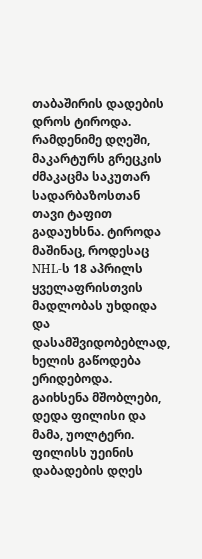თაბაშირის დადების დროს ტიროდა. რამდენიმე დღეში, მაკარტურს გრეცკის ძმაკაცმა საკუთარ სადარბაზოსთან თავი ტაფით გადაუხსნა. ტიროდა მაშინაც, როდესაც NHL-ს 18 აპრილს ყველაფრისთვის მადლობას უხდიდა და დასამშვიდობებლად, ხელის გაწოდება ერიდებოდა.
გაიხსენა მშობლები, დედა ფილისი და მამა, უოლტერი. ფილისს უეინის დაბადების დღეს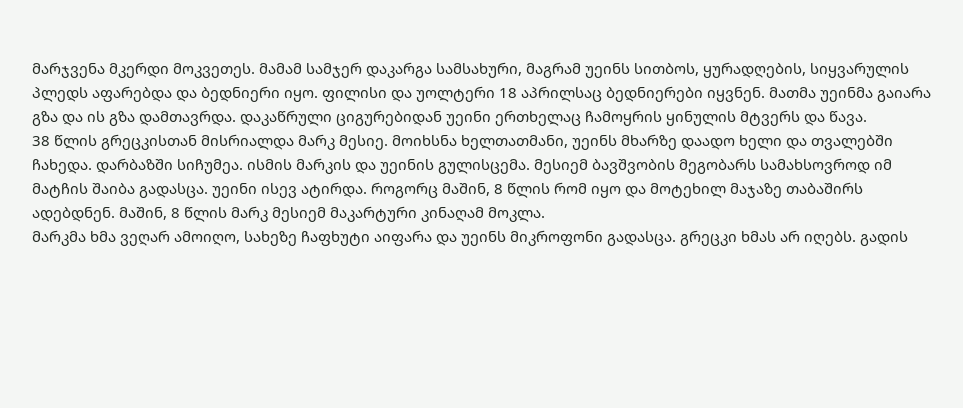მარჯვენა მკერდი მოკვეთეს. მამამ სამჯერ დაკარგა სამსახური, მაგრამ უეინს სითბოს, ყურადღების, სიყვარულის პლედს აფარებდა და ბედნიერი იყო. ფილისი და უოლტერი 18 აპრილსაც ბედნიერები იყვნენ. მათმა უეინმა გაიარა გზა და ის გზა დამთავრდა. დაკაწრული ციგურებიდან უეინი ერთხელაც ჩამოყრის ყინულის მტვერს და წავა.
38 წლის გრეცკისთან მისრიალდა მარკ მესიე. მოიხსნა ხელთათმანი, უეინს მხარზე დაადო ხელი და თვალებში ჩახედა. დარბაზში სიჩუმეა. ისმის მარკის და უეინის გულისცემა. მესიემ ბავშვობის მეგობარს სამახსოვროდ იმ მატჩის შაიბა გადასცა. უეინი ისევ ატირდა. როგორც მაშინ, 8 წლის რომ იყო და მოტეხილ მაჯაზე თაბაშირს ადებდნენ. მაშინ, 8 წლის მარკ მესიემ მაკარტური კინაღამ მოკლა.
მარკმა ხმა ვეღარ ამოიღო, სახეზე ჩაფხუტი აიფარა და უეინს მიკროფონი გადასცა. გრეცკი ხმას არ იღებს. გადის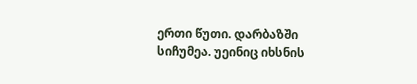ერთი წუთი. დარბაზში სიჩუმეა. უეინიც იხსნის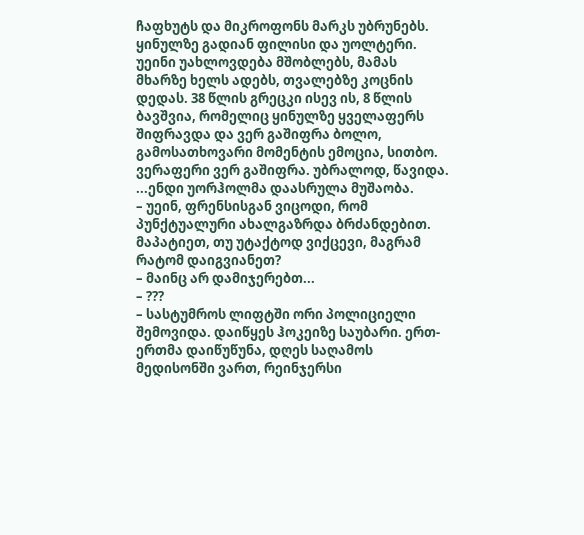ჩაფხუტს და მიკროფონს მარკს უბრუნებს. ყინულზე გადიან ფილისი და უოლტერი. უეინი უახლოვდება მშობლებს, მამას მხარზე ხელს ადებს, თვალებზე კოცნის დედას. 38 წლის გრეცკი ისევ ის, 8 წლის ბავშვია, რომელიც ყინულზე ყველაფერს შიფრავდა და ვერ გაშიფრა ბოლო, გამოსათხოვარი მომენტის ემოცია, სითბო. ვერაფერი ვერ გაშიფრა. უბრალოდ, წავიდა.
...ენდი უორჰოლმა დაასრულა მუშაობა.
– უეინ, ფრენსისგან ვიცოდი, რომ პუნქტუალური ახალგაზრდა ბრძანდებით. მაპატიეთ, თუ უტაქტოდ ვიქცევი, მაგრამ რატომ დაიგვიანეთ?
– მაინც არ დამიჯერებთ...
– ???
– სასტუმროს ლიფტში ორი პოლიციელი შემოვიდა. დაიწყეს ჰოკეიზე საუბარი. ერთ-ერთმა დაიწუწუნა, დღეს საღამოს მედისონში ვართ, რეინჯერსი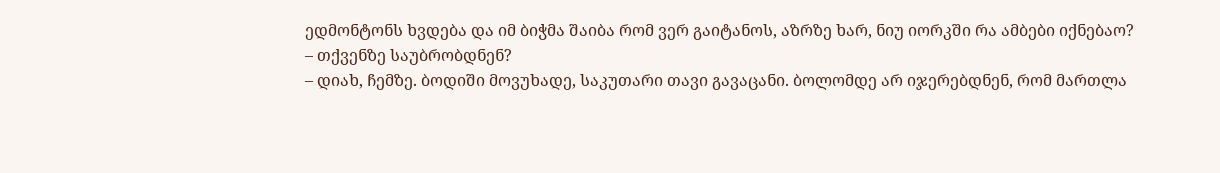ედმონტონს ხვდება და იმ ბიჭმა შაიბა რომ ვერ გაიტანოს, აზრზე ხარ, ნიუ იორკში რა ამბები იქნებაო?
– თქვენზე საუბრობდნენ?
– დიახ, ჩემზე. ბოდიში მოვუხადე, საკუთარი თავი გავაცანი. ბოლომდე არ იჯერებდნენ, რომ მართლა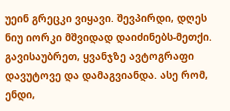უეინ გრეცკი ვიყავი. შევპირდი, დღეს ნიუ იორკი მშვიდად დაიძინებს-მეთქი. გავისაუბრეთ, ყვანჯზე ავტოგრაფი დავუტოვე და დამაგვიანდა. ასე რომ, ენდი,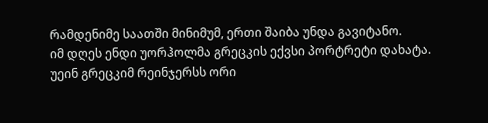რამდენიმე საათში მინიმუმ, ერთი შაიბა უნდა გავიტანო.
იმ დღეს ენდი უორჰოლმა გრეცკის ექვსი პორტრეტი დახატა. უეინ გრეცკიმ რეინჯერსს ორი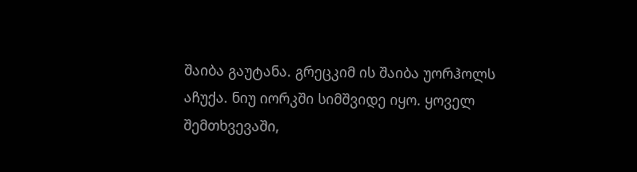შაიბა გაუტანა. გრეცკიმ ის შაიბა უორჰოლს აჩუქა. ნიუ იორკში სიმშვიდე იყო. ყოველ შემთხვევაში,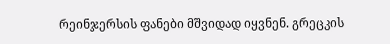რეინჯერსის ფანები მშვიდად იყვნენ. გრეცკის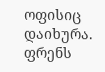ოფისიც დაიხურა. ფრენს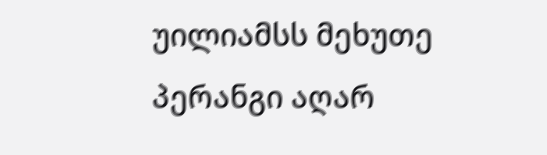უილიამსს მეხუთე პერანგი აღარ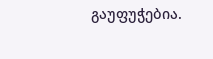გაუფუჭებია.